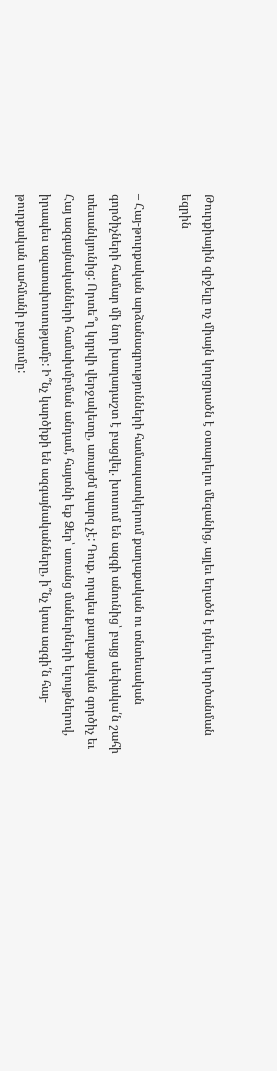Թուրքիային զիջելը ոչ միայն կորցրածն է օտարելու մեզանից, այլեւ եղածն է դնելու կործանման եզրին

– Հայ-թուրքական արձանագրությունների համապատկերում քաղաքական ու տնտեսական գործիչների համար մի նոր խաղադաշտ է բացվել. խոսում են ազգի անունից՝ բայց սեփակա՛ն շահի տեսանկյունից: Որտե՞ղ կդրվի վերջակետը, առայժմ պարզ չէ: Դուք, որպես քաղաքական գործիչ եւ Հայ ազգայնականների համախմբման անդամ, հայտնի եք Ձեր՝ առանց մանեւրների ելույթներով, իրապես ազատախոսությամբ: Ի՞նչ կարծիքի են ազգայնականները, ի՞նչ կտա ազգի՛ն հայ-թուրքական սահմանի բացումը: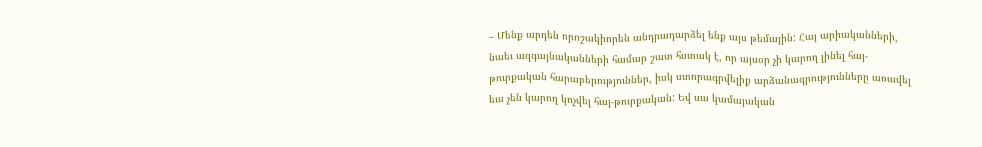– Մենք արդեն որոշակիորեն անդրադարձել ենք այս թեմային: Հայ արիականների, նաեւ ազգայնականների համար շատ հստակ է, որ այսօր չի կարող լինել հայ-թուրքական հարաբերություններ, իսկ ստորագրվելիք արձանագրությունները առավել եւս չեն կարող կոչվել հայ-թուրքական: Եվ սա կամայական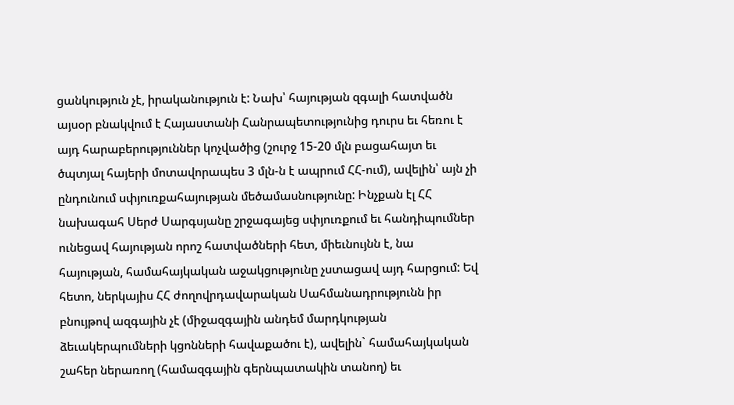ցանկություն չէ, իրականություն է: Նախ՝ հայության զգալի հատվածն այսօր բնակվում է Հայաստանի Հանրապետությունից դուրս եւ հեռու է այդ հարաբերություններ կոչվածից (շուրջ 15-20 մլն բացահայտ եւ ծպտյալ հայերի մոտավորապես 3 մլն-ն է ապրում ՀՀ-ում), ավելին՝ այն չի ընդունում սփյուռքահայության մեծամասնությունը: Ինչքան էլ ՀՀ նախագահ Սերժ Սարգսյանը շրջագայեց սփյուռքում եւ հանդիպումներ ունեցավ հայության որոշ հատվածների հետ, միեւնույնն է, նա հայության, համահայկական աջակցությունը չստացավ այդ հարցում: Եվ հետո, ներկայիս ՀՀ ժողովրդավարական Սահմանադրությունն իր բնույթով ազգային չէ (միջազգային անդեմ մարդկության ձեւակերպումների կցոնների հավաքածու է), ավելին` համահայկական շահեր ներառող (համազգային գերնպատակին տանող) եւ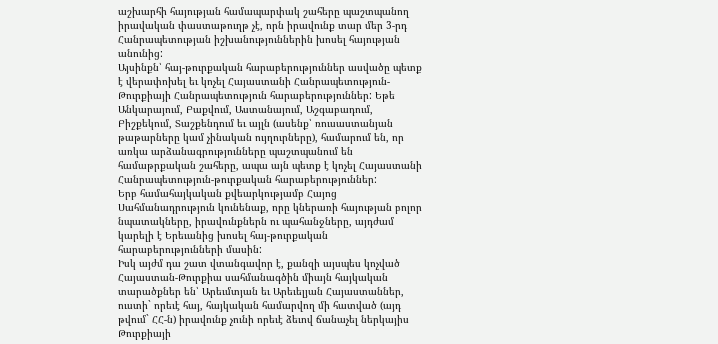աշխարհի հայության համապարփակ շահերը պաշտպանող իրավական փաստաթուղթ չէ, որն իրավունք տար մեր 3-րդ Հանրապետության իշխանություններին խոսել հայության անունից:
Այսինքն՝ հայ-թուրքական հարաբերություններ ասվածը պետք է վերափոխել եւ կոչել Հայաստանի Հանրապետություն-Թուրքիայի Հանրապետություն հարաբերություններ: Եթե Անկարայում, Բաքվում, Աստանայում, Աշգաբադում, Բիշքեկում, Տաշքենդում եւ այլն (ասենք՝ ռուսաստանյան թաթարները կամ չինական ույղուրները), համարում են, որ առկա արձանագրությունները պաշտպանում են համաթրքական շահերը, ապա այն պետք է կոչել Հայաստանի Հանրապետություն-թուրքական հարաբերություններ:
Երբ համահայկական քվեարկությամբ Հայոց Սահմանադրություն կունենաք, որը կներառի հայության բոլոր նպատակները, իրավունքներն ու պահանջները, այդժամ կարելի է Երեւանից խոսել հայ-թուրքական հարաբերությունների մասին:
Իսկ այժմ դա շատ վտանգավոր է, քանզի այսպես կոչված Հայաստան-Թուրքիա սահմանագծին միայն հայկական տարածքներ են՝ Արեւմտյան եւ Արեւելյան Հայաստաններ, ուստի` որեւէ հայ, հայկական համարվող մի հատված (այդ թվում` ՀՀ-ն) իրավունք չունի որեւէ ձեւով ճանաչել ներկայիս Թուրքիայի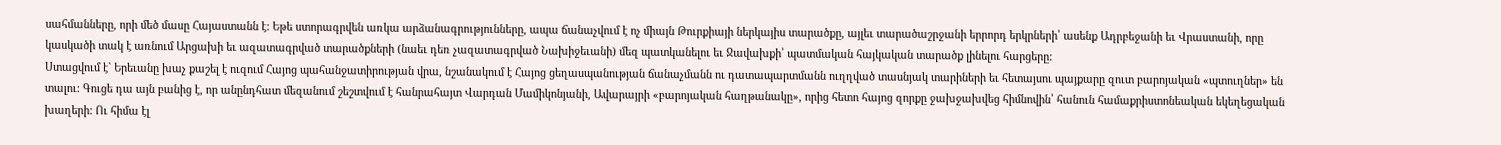սահմանները, որի մեծ մասը Հայաստանն է: Եթե ստորագրվեն առկա արձանագրությունները, ապա ճանաչվում է ոչ միայն Թուրքիայի ներկայիս տարածքը, այլեւ տարածաշրջանի երրորդ երկրների՝ ասենք Ադրբեջանի եւ Վրաստանի, որը կասկածի տակ է առնում Արցախի եւ ազատագրված տարածքների (նաեւ դեռ չազատագրված Նախիջեւանի) մեզ պատկանելու եւ Ջավախքի՝ պատմական հայկական տարածք լինելու հարցերը:
Ստացվում է` Երեւանը խաչ քաշել է ուզում Հայոց պահանջատիրության վրա, նշանակում է Հայոց ցեղասպանության ճանաչմանն ու դատապարտմանն ուղղված տասնյակ տարիների եւ հետայսու պայքարը զուտ բարոյական «պտուղներ» են տալու: Գուցե դա այն բանից է, որ անընդհատ մեզանում շեշտվում է հանրահայտ Վարդան Մամիկոնյանի, Ավարայրի «բարոյական հաղթանակը», որից հետո հայոց զորքը ջախջախվեց հիմնովին՝ հանուն համաքրիստոնեական եկեղեցական խաղերի: Ու հիմա էլ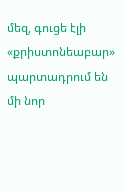մեզ, գուցե էլի «քրիստոնեաբար» պարտադրում են մի նոր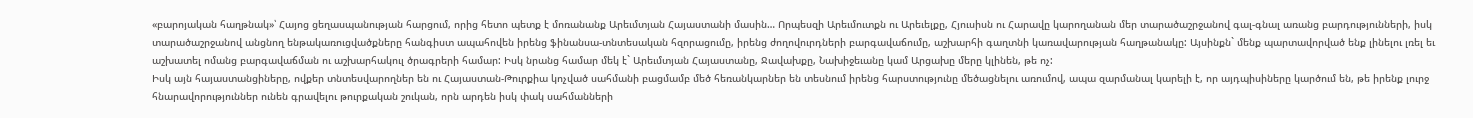«բարոյական հաղթնակ»՝ Հայոց ցեղասպանության հարցում, որից հետո պետք է մոռանանք Արեւմտյան Հայաստանի մասին… Որպեսզի Արեւմուտքն ու Արեւելքը, Հյուսիսն ու Հարավը կարողանան մեր տարածաշրջանով գալ-գնալ առանց բարդությունների, իսկ տարածաշրջանով անցնող ենթակառուցվածքները հանգիստ ապահովեն իրենց ֆինանսա-տնտեսական հզորացումը, իրենց ժողովուրդների բարգավաճումը, աշխարհի գաղտնի կառավարության հաղթանակը: Այսինքն` մենք պարտավորված ենք լինելու լռել եւ աշխատել ոմանց բարգավաճման ու աշխարհակուլ ծրագրերի համար: Իսկ նրանց համար մեկ է` Արեւմտյան Հայաստանը, Ջավախքը, Նախիջեւանը կամ Արցախը մերը կլինեն, թե ոչ:
Իսկ այն հայաստանցիները, ովքեր տնտեսվարողներ են ու Հայաստան-Թուրքիա կոչված սահմանի բացմամբ մեծ հեռանկարներ են տեսնում իրենց հարստությունը մեծացնելու առումով, ապա զարմանալ կարելի է, որ այդպիսիները կարծում են, թե իրենք լուրջ հնարավորություններ ունեն գրավելու թուրքական շուկան, որն արդեն իսկ փակ սահմանների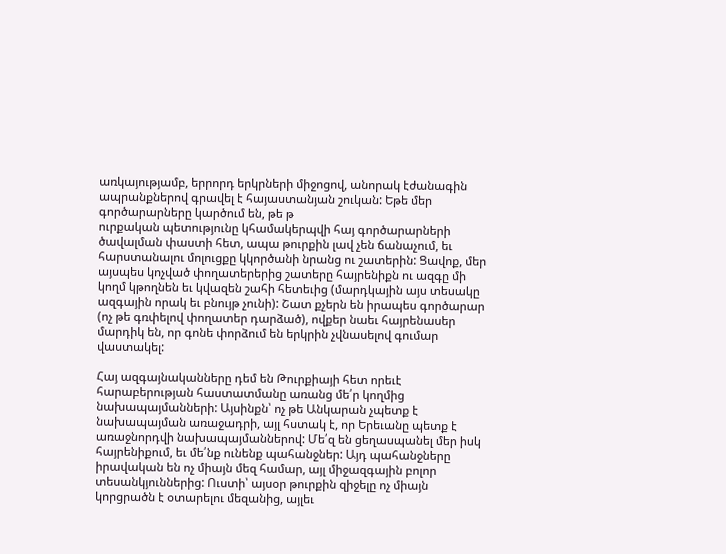առկայությամբ, երրորդ երկրների միջոցով, անորակ էժանագին ապրանքներով գրավել է հայաստանյան շուկան: Եթե մեր գործարարները կարծում են, թե թ
ուրքական պետությունը կհամակերպվի հայ գործարարների ծավալման փաստի հետ, ապա թուրքին լավ չեն ճանաչում, եւ հարստանալու մոլուցքը կկործանի նրանց ու շատերին: Ցավոք, մեր այսպես կոչված փողատերերից շատերը հայրենիքն ու ազգը մի կողմ կթողնեն եւ կվազեն շահի հետեւից (մարդկային այս տեսակը ազգային որակ եւ բնույթ չունի): Շատ քչերն են իրապես գործարար (ոչ թե գռփելով փողատեր դարձած), ովքեր նաեւ հայրենասեր մարդիկ են, որ գոնե փորձում են երկրին չվնասելով գումար վաստակել:

Հայ ազգայնականները դեմ են Թուրքիայի հետ որեւէ հարաբերության հաստատմանը առանց մե՛ր կողմից նախապայմանների: Այսինքն՝ ոչ թե Անկարան չպետք է նախապայման առաջադրի, այլ հստակ է, որ Երեւանը պետք է առաջնորդվի նախապայմաններով: Մե՛զ են ցեղասպանել մեր իսկ հայրենիքում, եւ մե՛նք ունենք պահանջներ: Այդ պահանջները իրավական են ոչ միայն մեզ համար, այլ միջազգային բոլոր տեսանկյուններից: Ուստի՝ այսօր թուրքին զիջելը ոչ միայն կորցրածն է օտարելու մեզանից, այլեւ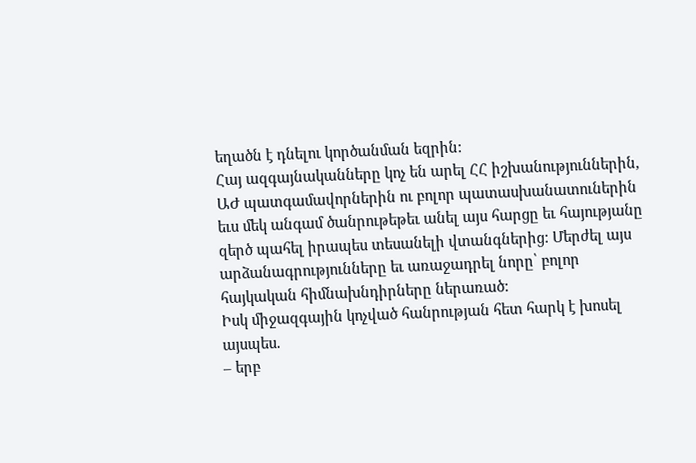եղածն է դնելու կործանման եզրին:
Հայ ազգայնականները կոչ են արել ՀՀ իշխանություններին, ԱԺ պատգամավորներին ու բոլոր պատասխանատուներին եւս մեկ անգամ ծանրութեթեւ անել այս հարցը եւ հայությանը զերծ պահել իրապես տեսանելի վտանգներից: Մերժել այս արձանագրությունները եւ առաջադրել նորը՝ բոլոր հայկական հիմնախնդիրները ներառած:
Իսկ միջազգային կոչված հանրության հետ հարկ է խոսել այսպես.
– երբ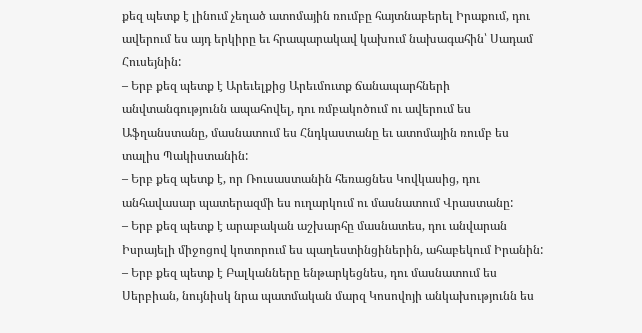քեզ պետք է լինում չեղած ատոմային ռումբը հայտնաբերել Իրաքում, դու ավերում ես այդ երկիրը եւ հրապարակավ կախում նախագահին՝ Սադամ Հուսեյնին:
– Երբ քեզ պետք է Արեւելքից Արեւմուտք ճանապարհների անվտանգությունն ապահովել, դու ռմբակոծում ու ավերում ես Աֆղանստանը, մասնատում ես Հնդկաստանը եւ ատոմային ռումբ ես տալիս Պակիստանին:
– Երբ քեզ պետք է, որ Ռուսաստանին հեռացնես Կովկասից, դու անհավասար պատերազմի ես ուղարկում ու մասնատում Վրաստանը:
– Երբ քեզ պետք է արաբական աշխարհը մասնատես, դու անվարան Իսրայելի միջոցով կոտորում ես պաղեստինցիներին, ահաբեկում Իրանին:
– Երբ քեզ պետք է Բալկանները ենթարկեցնես, դու մասնատում ես Սերբիան, նույնիսկ նրա պատմական մարզ Կոսովոյի անկախությունն ես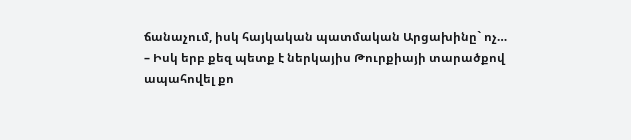ճանաչում, իսկ հայկական պատմական Արցախինը` ոչ…
– Իսկ երբ քեզ պետք է ներկայիս Թուրքիայի տարածքով ապահովել քո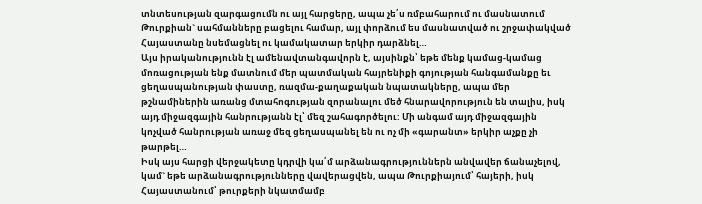տնտեսության զարգացումն ու այլ հարցերը, ապա չե՛ս ռմբահարում ու մասնատում Թուրքիան` սահմանները բացելու համար, այլ փորձում ես մասնատված ու շրջափակված Հայաստանը նսեմացնել ու կամակատար երկիր դարձնել…
Այս իրականությունն էլ ամենավտանգավորն է, այսինքն՝ եթե մենք կամաց-կամաց մոռացության ենք մատնում մեր պատմական հայրենիքի գոյության հանգամանքը եւ ցեղասպանության փաստը, ռազմա-քաղաքական նպատակները, ապա մեր թշնամիներին առանց մտահոգության զորանալու մեծ հնարավորություն են տալիս, իսկ այդ միջազգային հանրությանն էլ՝ մեզ շահագործելու: Մի անգամ այդ միջազգային կոչված հանրության առաջ մեզ ցեղասպանել են ու ոչ մի «գարանտ» երկիր աչքը չի թարթել…
Իսկ այս հարցի վերջակետը կդրվի կա՛մ արձանագրություններն անվավեր ճանաչելով, կամ` եթե արձանագրությունները վավերացվեն, ապա Թուրքիայում՝ հայերի, իսկ Հայաստանում՝ թուրքերի նկատմամբ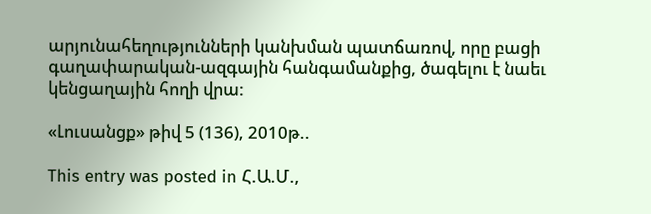արյունահեղությունների կանխման պատճառով, որը բացի գաղափարական-ազգային հանգամանքից, ծագելու է նաեւ կենցաղային հողի վրա:

«Լուսանցք» թիվ 5 (136), 2010թ..

This entry was posted in Հ.Ա.Մ.,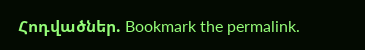Հոդվածներ. Bookmark the permalink.